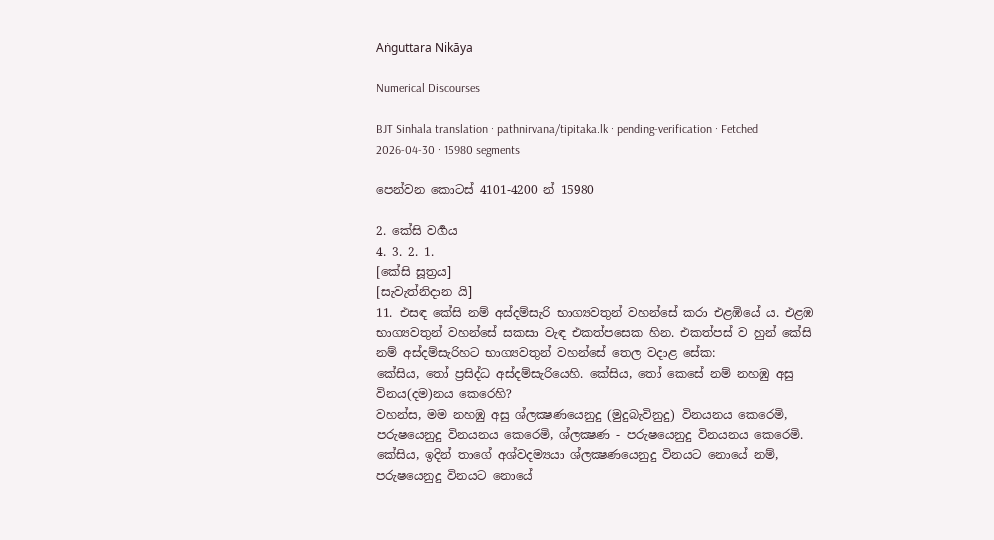Aṅguttara Nikāya

Numerical Discourses

BJT Sinhala translation · pathnirvana/tipitaka.lk · pending-verification · Fetched 2026-04-30 · 15980 segments

පෙන්වන කොටස් 4101-4200 න් 15980

2. කේසි වර්‍ගය
4. 3. 2. 1.
[කේසි සූත්‍රය]
[සැවැත්නිදාන යි]
11. එසඳ කේසි නම් අස්දම්සැරි භාග්‍යවතුන් වහන්සේ කරා එළඹියේ ය. එළඹ භාග්‍යවතුන් වහන්සේ සකසා වැඳ එකත්පසෙක හින. එකත්පස් ව හුන් කේසි නම් අස්දම්සැරිහට භාග්‍යවතුන් වහන්සේ තෙල වදාළ සේක:
කේසිය, තෝ ප්‍රසිද්ධ අස්දම්සැරියෙහි. කේසිය, තෝ කෙසේ නම් නහඹු අසු විනය(දම)නය කෙරෙහි?
වහන්ස, මම නහඹු අසු ශ්ලක්‍ෂණයෙනුදු (මුදුබැවිනුදු) විනයනය කෙරෙමි, පරුෂයෙනුදු විනයනය කෙරෙමි, ශ්ලක්‍ෂණ - පරුෂයෙනුදු විනයනය කෙරෙමි.
කේසිය, ඉදින් තාගේ අශ්වදම්‍යයා ශ්ලක්‍ෂණයෙනුදු විනයට නොයේ නම්, පරුෂයෙනුදු විනයට නොයේ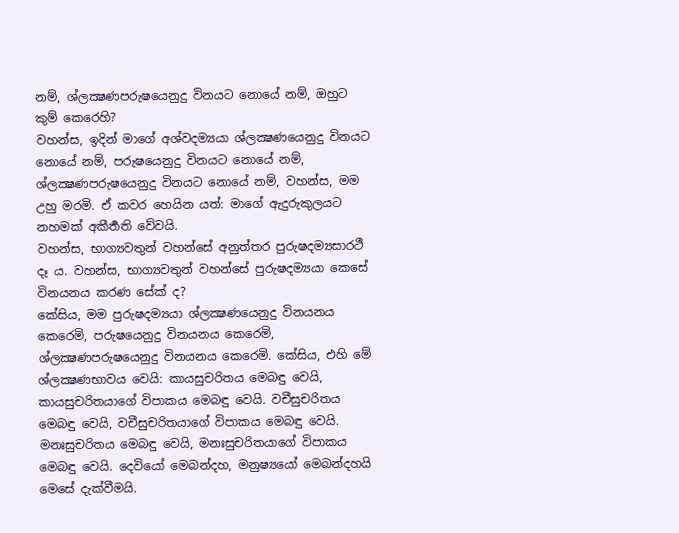නම්, ශ්ලක්‍ෂණපරුෂයෙනුදු විනයට නොයේ නම්, ඔහුට කුම් කෙරෙහි?
වහන්ස, ඉදින් මාගේ අශ්වදම්‍යයා ශ්ලක්‍ෂණයෙනුදු විනයට නොයේ නම්, පරුෂයෙනුදු විනයට නොයේ නම්, ශ්ලක්‍ෂණපරුෂයෙනුදු විනයට නොයේ නම්, වහන්ස, මම උහු මරමි. ඒ කවර හෙයින යත්: මාගේ ඇදුරුකුලයට නහමක් අකීර්‍තති වේවයි.
වහන්ස, භාග්‍යවතුන් වහන්සේ අනුත්තර පුරුෂදම්‍යසාරථී දෑ ය. වහන්ස, භාග්‍යවතුන් වහන්සේ පුරුෂදම්‍යයා කෙසේ විනයනය කරණ සේක් ද?
කේසිය, මම පුරුෂදම්‍යයා ශ්ලක්‍ෂණයෙනුදු විනයනය කෙරෙමි, පරුෂයෙනුදු විනයනය කෙරෙමි, ශ්ලක්‍ෂණපරුෂයෙනුදු විනයනය කෙරෙමි. කේසිය, එහි මේ ශ්ලක්‍ෂණභාවය වෙයි: කායසුචරිතය මෙබඳු වෙයි, කායසුචරිතයාගේ විපාකය මෙබඳු වෙයි. වචීසුචරිතය මෙබඳු වෙයි, වචීසුචරිතයාගේ විපාකය මෙබඳු වෙයි. මනඃසුචරිතය මෙබඳු වෙයි, මනඃසුචරිතයාගේ විපාකය මෙබඳු වෙයි. දෙවියෝ මෙබන්දහ, මනුෂ්‍යයෝ මෙබන්දහයි මෙසේ දැක්වීමයි.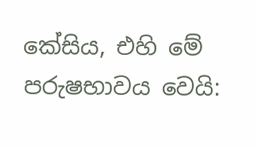කේසිය, එහි මේ පරුෂභාවය වෙයි: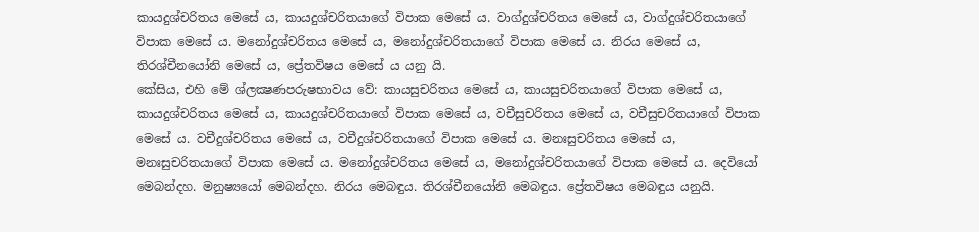කායදුශ්චරිතය මෙසේ ය, කායදුශ්චරිතයාගේ විපාක මෙසේ ය. වාග්දුශ්චරිතය මෙසේ ය, වාග්දුශ්චරිතයාගේ විපාක මෙසේ ය. මනෝදුශ්චරිතය මෙසේ ය, මනෝදුශ්චරිතයාගේ විපාක මෙසේ ය. නිරය මෙසේ ය, තිරශ්චීනයෝනි මෙසේ ය, ප්‍රේතවිෂය මෙසේ ය යනු යි.
කේසිය, එහි මේ ශ්ලක්‍ෂණපරුෂභාවය වේ: කායසුචරිතය මෙසේ ය, කායසුචරිතයාගේ විපාක මෙසේ ය, කායදුශ්චරිතය මෙසේ ය, කායදුශ්චරිතයාගේ විපාක මෙසේ ය, වචීසුචරිතය මෙසේ ය, වචීසුචරිතයාගේ විපාක මෙසේ ය. වචීදුශ්චරිතය මෙසේ ය, වචීදුශ්චරිතයාගේ විපාක මෙසේ ය. මනඃසුචරිතය මෙසේ ය, මනඃසුචරිතයාගේ විපාක මෙසේ ය. මනෝදුශ්චරිතය මෙසේ ය, මනෝදුශ්චරිතයාගේ විපාක මෙසේ ය. දෙවියෝ මෙබන්දහ. මනුෂ්‍යයෝ මෙබන්දහ. නිරය මෙබඳුය. තිරශ්චීනයෝනි මෙබඳුය. ප්‍රේතවිෂය මෙබඳුය යනුයි.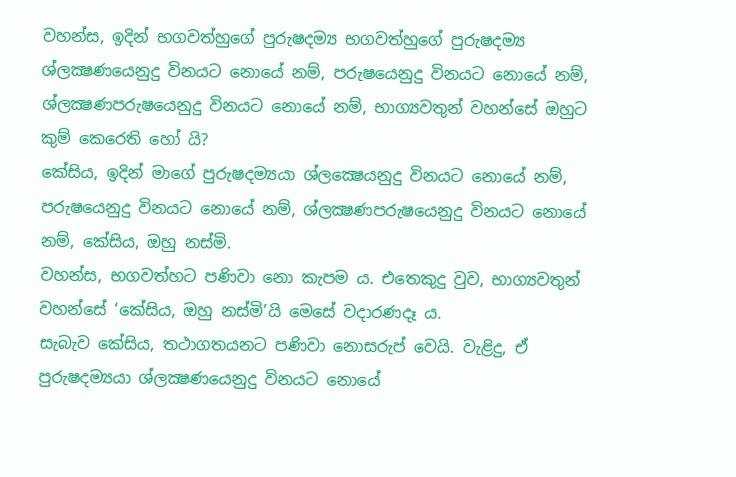වහන්ස, ඉදින් භගවත්හුගේ පුරුෂදම්‍ය භගවත්හුගේ පුරුෂදම්‍ය ශ්ලක්‍ෂණයෙනුදු විනයට නොයේ නම්, පරුෂයෙනුදු විනයට නොයේ නම්, ශ්ලක්‍ෂණපරුෂයෙනුදු විනයට නොයේ නම්, භාග්‍යවතුන් වහන්සේ ඔහුට කුම් කෙරෙති හෝ යි?
කේසිය, ඉදින් මාගේ පුරුෂදම්‍යයා ශ්ලක්‍ෂෙයනුදු විනයට නොයේ නම්, පරුෂයෙනුදු විනයට නොයේ නම්, ශ්ලක්‍ෂණපරුෂයෙනුදු විනයට නොයේ නම්, කේසිය, ඔහු නස්මි.
වහන්ස, භගවත්හට පණිවා නො කැපම ය. එතෙකුදු වුව, භාග්‍යවතුන් වහන්සේ ‘කේසිය, ඔහු නස්මි’යි මෙසේ වදාරණදෑ ය.
සැබැව කේසිය, තථාගතයනට පණිවා නොසරුප් වෙයි. වැළිදු, ඒ පුරුෂදම්‍යයා ශ්ලක්‍ෂණයෙනුදු විනයට නොයේ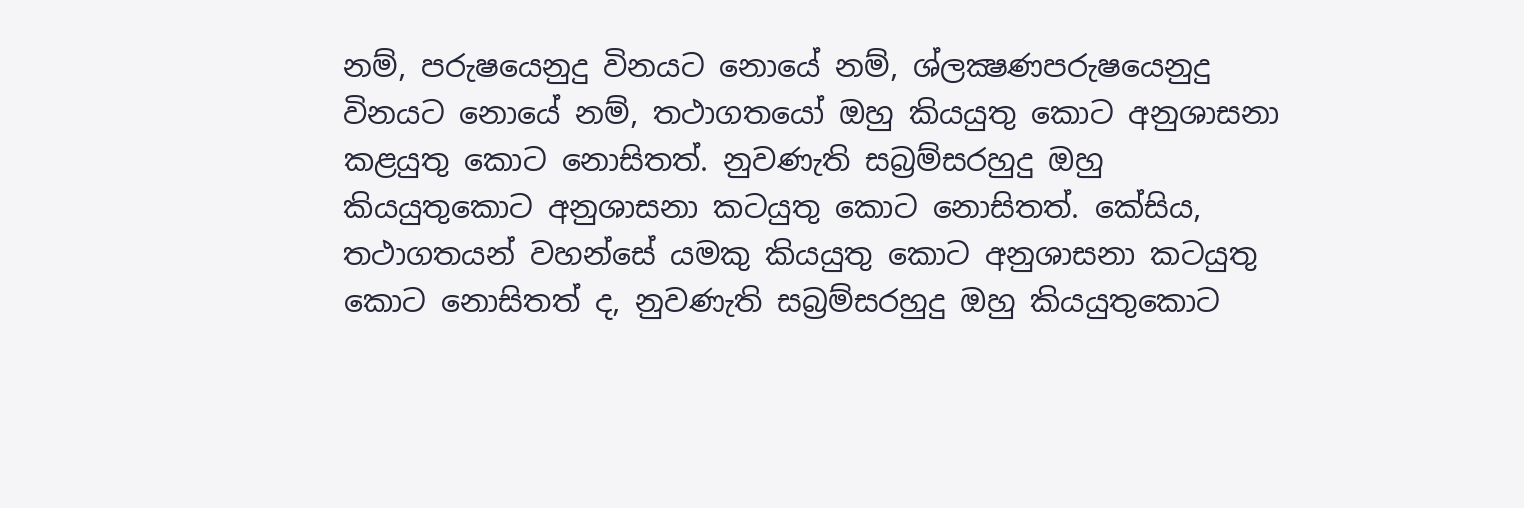නම්, පරුෂයෙනුදු විනයට නොයේ නම්, ශ්ලක්‍ෂණපරුෂයෙනුදු විනයට නොයේ නම්, තථාගතයෝ ඔහු කියයුතු කොට අනුශාසනා කළයුතු කොට නොසිතත්. නුවණැති සබ්‍රම්සරහුදු ඔහු කියයුතුකොට අනුශාසනා කටයුතු කොට නොසිතත්. කේසිය, තථාගතයන් වහන්සේ යමකු කියයුතු කොට අනුශාසනා කටයුතු කොට නොසිතත් ද, නුවණැති සබ්‍රම්සරහුදු ඔහු කියයුතුකොට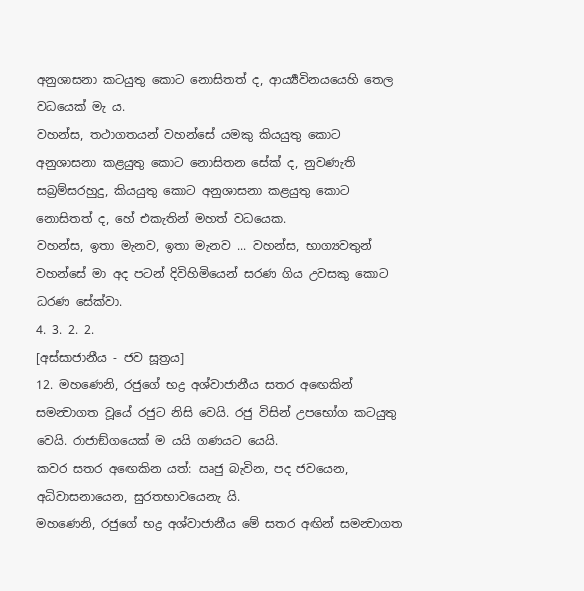අනුශාසනා කටයුතු කොට නොසිතත් ද, ආර්‍ය්‍යවිනයයෙහි තෙල වධයෙක් මැ ය.
වහන්ස, තථාගතයන් වහන්සේ යමකු කියයුතු කොට අනුශාසනා කළයුතු කොට නොසිතන සේක් ද, නුවණැති සබ්‍රම්සරහුදු, කියයුතු කොට අනුශාසනා කළයුතු කොට නොසිතත් ද, හේ එකැතින් මහත් වධයෙක.
වහන්ස, ඉතා මැනව, ඉතා මැනව ... වහන්ස, භාග්‍යවතුන් වහන්සේ මා අද පටන් දිවිහිමියෙන් සරණ ගිය උවසකු කොට ධරණ සේක්වා.
4. 3. 2. 2.
[අස්සාජානීය - ජව සූත්‍රය]
12. මහණෙනි, රජුගේ භද්‍ර අශ්වාජානීය සතර අඟෙකින් සමන්‍වාගත වූයේ රජුට නිසි වෙයි. රජු විසින් උපභෝග කටයුතු වෙයි. රාජාඞ්ගයෙක් ම යයි ගණයට යෙයි.
කවර සතර අඟෙකින යත්: ඍජු බැවින, පද ජවයෙන, අධිවාසනායෙන, සුරතභාවයෙනැ යි.
මහණෙනි, රජුගේ භද්‍ර අශ්වාජානීය මේ සතර අඟින් සමන්‍වාගත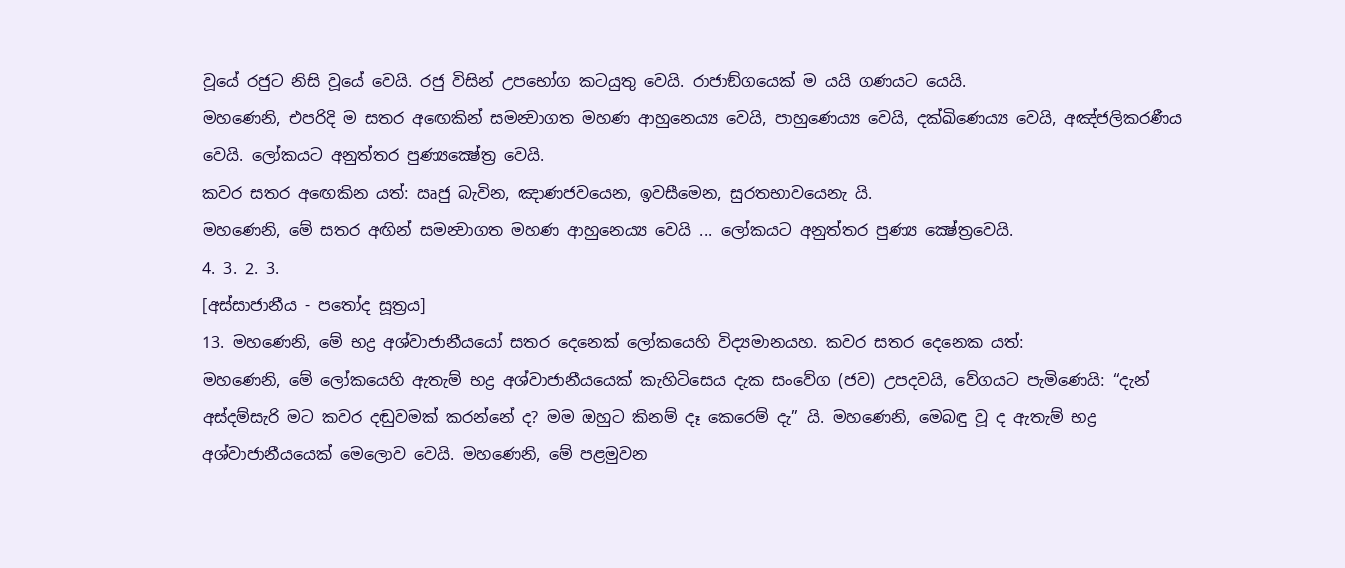වූයේ රජුට නිසි වූයේ වෙයි. රජු විසින් උපභෝග කටයුතු වෙයි. රාජාඞ්ගයෙක් ම යයි ගණයට යෙයි.
මහණෙනි, එපරිදි ම සතර අඟෙකින් සමන්‍වාගත මහණ ආහුනෙය්‍ය වෙයි, පාහුණෙය්‍ය වෙයි, දක්ඛිණෙය්‍ය වෙයි, අඤ්ජලිකරණීය වෙයි. ලෝකයට අනුත්තර පුණ්‍යක්‍ෂේත්‍ර වෙයි.
කවර සතර අඟෙකින යත්: ඍජු බැවින, ඤාණජවයෙන, ඉවසීමෙන, සුරතභාවයෙනැ යි.
මහණෙනි, මේ සතර අඟින් සමන්‍වාගත මහණ ආහුනෙය්‍ය වෙයි ... ලෝකයට අනුත්තර පුණ්‍ය ක්‍ෂේත්‍රවෙයි.
4. 3. 2. 3.
[අස්සාජානීය - පතෝද සූත්‍රය]
13. මහණෙනි, මේ භද්‍ර අශ්වාජානීයයෝ සතර දෙනෙක් ලෝකයෙහි විද්‍යමානයහ. කවර සතර දෙනෙක යත්:
මහණෙනි, මේ ලෝකයෙහි ඇතැම් භද්‍ර අශ්වාජානීයයෙක් කැහිටිසෙය දැක සංවේග (ජව) උපදවයි, වේගයට පැමිණෙයි: “දැන් අස්දම්සැරි මට කවර දඬුවමක් කරන්නේ ද? මම ඔහුට කිනම් දෑ කෙරෙම් දැ” යි. මහණෙනි, මෙබඳු වූ ද ඇතැම් භද්‍ර අශ්වාජානීයයෙක් මෙලොව වෙයි. මහණෙනි, මේ පළමුවන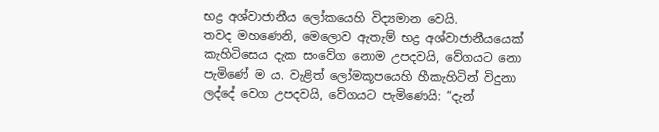භද්‍ර අශ්වාජානීය ලෝකයෙහි විද්‍යමාන වෙයි.
තවද මහණෙනි, මෙලොව ඇතැම් භද්‍ර අශ්වාජානීයයෙක් කැහිටිසෙය දැක සංවේග නොම උපදවයි, වේගයට නො පැමිණේ ම ය. වැළිත් ලෝමකූපයෙහි හීකැහිටින් විදුනා ලද්දේ වෙග උපදවයි, වේගයට පැමිණෙයි: “දැන්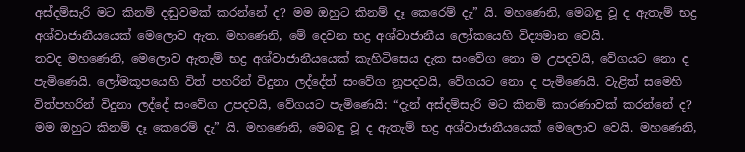අස්දම්සැරි මට කිනම් දඬුවමක් කරන්නේ ද? මම ඔහුට කිනම් දෑ කෙරෙම් දැ” යි. මහණෙනි, මෙබඳු වූ ද ඇතැම් භද්‍ර අශ්වාජානීයයෙක් මෙලොව ඇත. මහණෙනි, මේ දෙවන භද්‍ර අශ්වාජානීය ලෝකයෙහි විද්‍යමාන වෙයි.
තවද මහණෙනි, මෙලොව ඇතැම් භද්‍ර අශ්වාජානීයයෙක් කැහිටිසෙය දැක සංවේග නො ම උපදවයි, වේගයට නො ද පැමිණෙයි. ලෝමකූපයෙහි විත් පහරින් විදුනා ලද්දේත් සංවේග නූපදවයි, වේගයට නො ද පැමිණෙයි. වැළිත් සමෙහි විත්පහරින් විදුනා ලද්දේ සංවේග උපදවයි, වේගයට පැමිණෙයි: “දැන් අස්දම්සැරි මට කිනම් කාරණාවක් කරන්නේ ද? මම ඔහුට කිනම් දෑ කෙරෙම් දැ” යි. මහණෙනි, මෙබඳු වූ ද ඇතැම් භද්‍ර අශ්වාජානීයයෙක් මෙලොව වෙයි. මහණෙනි,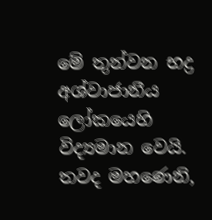මේ තුන්වන භද්‍ර අශ්වාජානීය ලෝකයෙහි විද්‍යමාන වෙයි.
තවද මහණෙනි,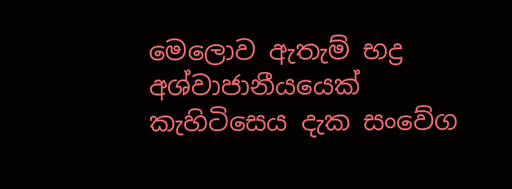මෙලොව ඇතැම් භද්‍ර අශ්වාජානීයයෙක් කැහිටිසෙය දැක සංවේග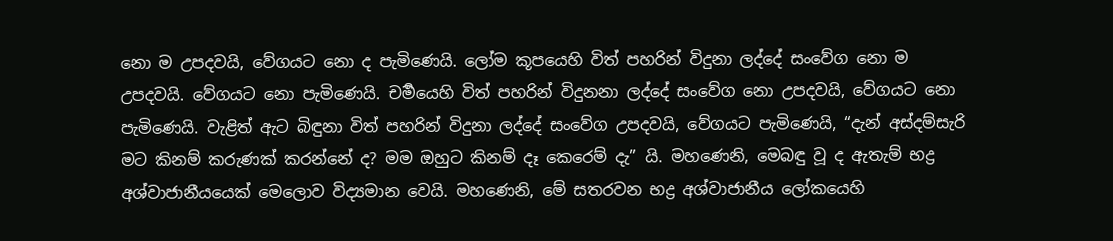නො ම උපදවයි, වේගයට නො ද පැමිණෙයි. ලෝම කූපයෙහි විත් පහරින් විදුනා ලද්දේ සංවේග නො ම උපදවයි. වේගයට නො පැමිණෙයි. චර්‍මයෙහි විත් පහරින් විදුනනා ලද්දේ සංවේග නො උපදවයි, වේගයට නො පැමිණෙයි. වැළිත් ඇට බිඳුනා විත් පහරින් විදුනා ලද්දේ සංවේග උපදවයි, වේගයට පැමිණෙයි, “දැන් අස්දම්සැරි මට කිනම් කරුණක් කරන්නේ ද? මම ඔහුට කිනම් දෑ කෙරෙම් දැ” යි. මහණෙනි, මෙබඳු වූ ද ඇතැම් භද්‍ර අශ්වාජානීයයෙක් මෙලොව විද්‍යමාන වෙයි. මහණෙනි, මේ සතරවන භද්‍ර අශ්වාජානීය ලෝකයෙහි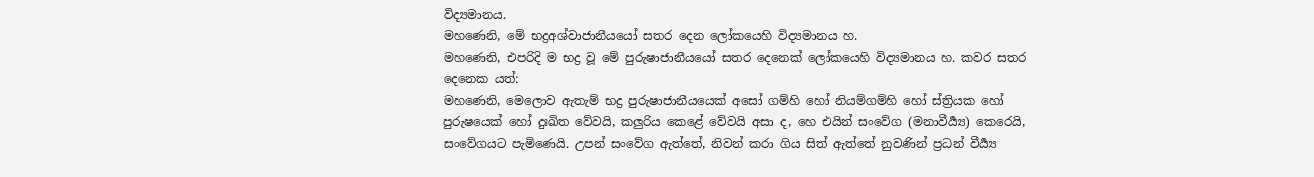විද්‍යමානය.
මහණෙනි, මේ භද්‍රඅශ්වාජානීයයෝ සතර දෙන ලෝකයෙහි විද්‍යමානය හ.
මහණෙනි, එපරිදි ම භද්‍ර වූ මේ පුරුෂාජානීයයෝ සතර දෙනෙක් ලෝකයෙහි විද්‍යමානය හ. කවර සතර දෙනෙක යත්:
මහණෙනි, මෙලොව ඇතැම් භද්‍ර පුරුෂාජානීයයෙක් අසෝ ගම්හි හෝ නියම්ගම්හි හෝ ස්ත්‍රියක හෝ පුරුෂයෙක් හෝ දුඃඛිත වේවයි, කලුරිය කෙළේ වේවයි අසා ද, හෙ එයින් සංවේග (මනාවීර්‍ය්‍ය) කෙරෙයි, සංවේගයට පැමිණෙයි. උපන් සංවේග ඇත්තේ, නිවන් කරා ගිය සිත් ඇත්තේ නුවණින් ප්‍රධන් වීර්‍ය්‍ය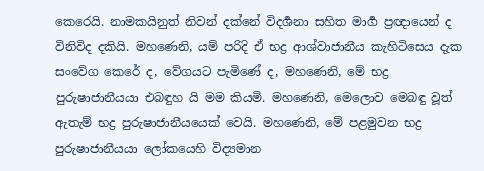කෙරෙයි. නාමකයිනුත් නිවන් දක්නේ විදර්‍ශනා සහිත මාර්‍ග ප්‍රඥායෙන් ද විනිවිද දකියි. මහණෙනි, යම් පරිදි ඒ භද්‍ර ආශ්වාජානීය කැහිටිසෙය දැක සංවේග කෙරේ ද, වේගයට පැමිණේ ද, මහණෙනි, මේ භද්‍ර පුරුෂාජානීයයා එබඳුහ යි මම කියමි. මහණෙනි, මෙලොව මෙබඳු වූත් ඇතැම් භද්‍ර පුරුෂාජානීයයෙක් වෙයි. මහණෙනි, මේ පළමුවන භද්‍ර පුරුෂාජානීයයා ලෝකයෙහි විද්‍යමාන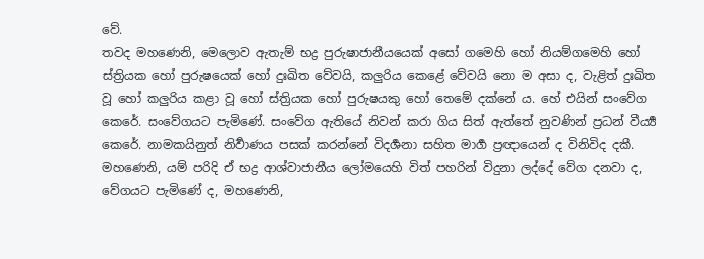වේ.
තවද මහණෙනි, මෙලොව ඇතැම් භද්‍ර පුරුෂාජානීයයෙක් අසෝ ගමෙහි හෝ නියම්ගමෙහි හෝ ස්ත්‍රියක හෝ පුරුෂයෙක් හෝ දුඃඛිත වේවයි, කලුරිය කෙළේ වේවයි නො ම අසා ද, වැළිත් දුඃඛිත වූ හෝ කලුරිය කළා වූ හෝ ස්ත්‍රියක හෝ පුරුෂයකු හෝ තෙමේ දක්නේ ය. හේ එයින් සංවේග කෙරේ. සංවේගයට පැමිණේ. සංවේග ඇතියේ නිවන් කරා ගිය සිත් ඇත්තේ නුවණින් ප්‍රධන් වීර්‍ය්‍ය කෙරේ. නාමකයිනුත් නිර්‍වාණය පසක් කරන්නේ විදර්‍ශනා සහිත මාර්‍ග ප්‍රඥායෙන් ද විනිවිද දකී. මහණෙනි, යම් පරිදි ඒ භද්‍ර ආශ්වාජානීය ලෝමයෙහි විත් පහරින් විදුනා ලද්දේ වේග දනවා ද, වේගයට පැමිණේ ද, මහණෙනි,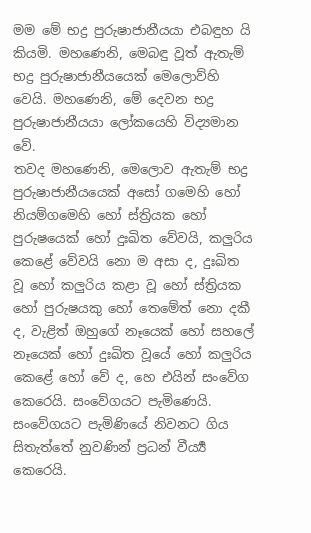මම මේ භද්‍ර පුරුෂාජානීයයා එබඳුහ යි කියමි. මහණෙනි, මෙබඳු වූත් ඇතැම් භද්‍ර පුරුෂාජානීයයෙක් මෙලොව්හි වෙයි. මහණෙනි, මේ දෙවන භද්‍ර පුරුෂාජානීයයා ලෝකයෙහි විද්‍යමාන වේ.
තවද මහණෙනි, මෙලොව ඇතැම් භද්‍ර පුරුෂාජානීයයෙක් අසෝ ගමෙහි හෝ නියම්ගමෙහි හෝ ස්ත්‍රියක හෝ පුරුෂයෙක් හෝ දුඃඛිත වේවයි, කලුරිය කෙළේ වේවයි නො ම අසා ද, දුඃඛිත වූ හෝ කලුරිය කළා වූ හෝ ස්ත්‍රියක හෝ පුරුෂයකු හෝ තෙමේත් නො දකී ද, වැළිත් ඔහුගේ නෑයෙක් හෝ සහලේ නෑයෙක් හෝ දුඃඛිත වූයේ හෝ කලුරිය කෙළේ හෝ වේ ද, හෙ එයින් සංවේග කෙරෙයි. සංවේගයට පැමිණෙයි. සංවේගයට පැමිණියේ නිවනට ගිය සිතැත්තේ නුවණින් ප්‍රධන් වීර්‍ය්‍ය කෙරෙයි.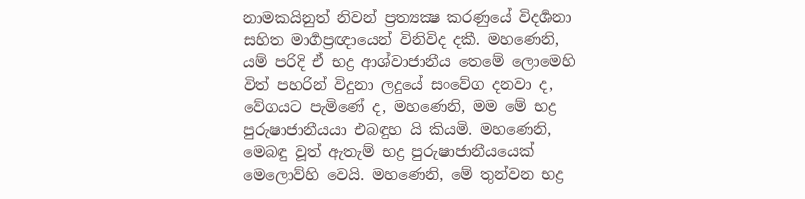නාමකයිනුත් නිවන් ප්‍රත්‍යක්‍ෂ කරණුයේ විදර්‍ශනා සහිත මාර්‍ගප්‍රඥායෙන් විනිවිද දකී. මහණෙනි, යම් පරිදි ඒ භද්‍ර ආශ්වාජානීය තෙමේ ලොමෙහි විත් පහරින් විදුනා ලදුයේ සංවේග දනවා ද, වේගයට පැමිණේ ද, මහණෙනි, මම මේ භද්‍ර පුරුෂාජානීයයා එබඳුහ යි කියමි. මහණෙනි, මෙබඳු වූත් ඇතැම් භද්‍ර පුරුෂාජානීයයෙක් මෙලොව්හි වෙයි. මහණෙනි, මේ තුන්වන භද්‍ර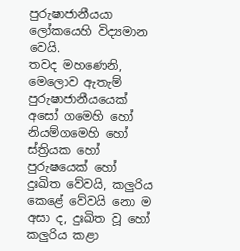පුරුෂාජානීයයා ලෝකයෙහි විද්‍යමාන වෙයි.
තවද මහණෙනි, මෙලොව ඇතැම් පුරුෂාජානීයයෙක් අසෝ ගමෙහි හෝ නියම්ගමෙහි හෝ ස්ත්‍රියක හෝ පුරුෂයෙක් හෝ දුඃඛිත වේවයි, කලුරිය කෙළේ වේවයි නො ම අසා ද, දුඃඛිත වූ හෝ කලුරිය කළා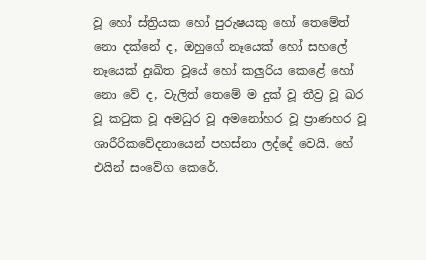වූ හෝ ස්ත්‍රියක හෝ පුරුෂයකු හෝ තෙමේත් නො දක්නේ ද, ඔහුගේ නෑයෙක් හෝ සහලේ නෑයෙක් දුඃඛිත වූයේ හෝ කලුරිය කෙළේ හෝ නො වේ ද, වැලිත් තෙමේ ම දුක් වූ තීව්‍ර වූ ඛර වූ කටුක වූ අමධුර වූ අමනෝහර වූ ප්‍රාණහර වූ ශාරීරිකවේදනායෙන් පහස්නා ලද්දේ වෙයි. හේ එයින් සංවේග කෙරේ.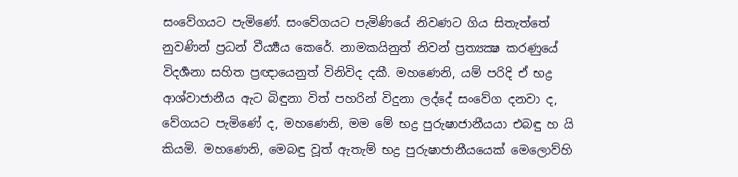සංවේගයට පැමිණේ. සංවේගයට පැමිණියේ නිවණට ගිය සිතැත්තේ නුවණින් ප්‍රධන් වීර්‍ය්‍යය කෙරේ. නාමකයිනුත් නිවන් ප්‍රත්‍යක්‍ෂ කරණුයේ විදර්‍ශනා සහිත ප්‍රඥායෙනුත් විනිවිද දකී. මහණෙනි, යම් පරිදි ඒ භද්‍ර ආශ්වාජානීය ඇට බිඳුනා විත් පහරින් විදුනා ලද්දේ සංවේග දනවා ද, වේගයට පැමිණේ ද, මහණෙනි, මම මේ භද්‍ර පුරුෂාජානීයයා එබඳු හ යි කියමි. මහණෙනි, මෙබඳු වූත් ඇතැම් භද්‍ර පුරුෂාජානීයයෙක් මෙලොව්හි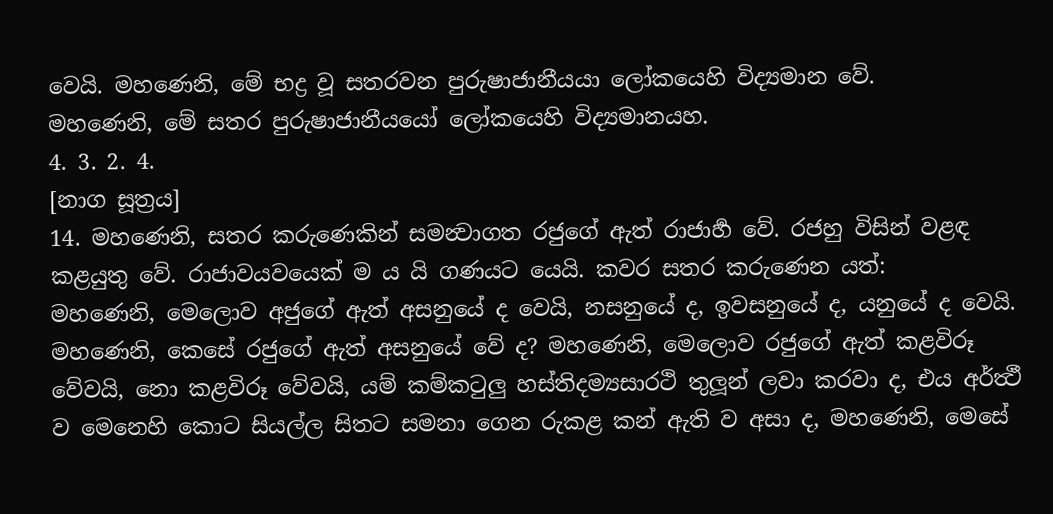වෙයි. මහණෙනි, මේ භද්‍ර වූ සතරවන පුරුෂාජානීයයා ලෝකයෙහි විද්‍යමාන වේ.
මහණෙනි, මේ සතර පුරුෂාජානීයයෝ ලෝකයෙහි විද්‍යමානයහ.
4. 3. 2. 4.
[නාග සූත්‍රය]
14. මහණෙනි, සතර කරුණෙකින් සමන්‍වාගත රජුගේ ඇත් රාජාර්‍හ වේ. රජහු විසින් වළඳ කළයුතු වේ. රාජාවයවයෙක් ම ය යි ගණයට යෙයි. කවර සතර කරුණෙන යත්:
මහණෙනි, මෙලොව අජුගේ ඇත් අසනුයේ ද වෙයි, නසනුයේ ද, ඉවසනුයේ ද, යනුයේ ද වෙයි.
මහණෙනි, කෙසේ රජුගේ ඇත් අසනුයේ වේ ද? මහණෙනි, මෙලොව රජුගේ ඇත් කළවිරූ වේවයි, නො කළවිරූ වේවයි, යම් කම්කටුලු හස්තිදම්‍යසාරථි තුලූන් ලවා කරවා ද, එය අර්ත්‍ථී ව මෙනෙහි කොට සියල්ල සිතට සමනා ගෙන රුකළ කන් ඇති ව අසා ද, මහණෙනි, මෙසේ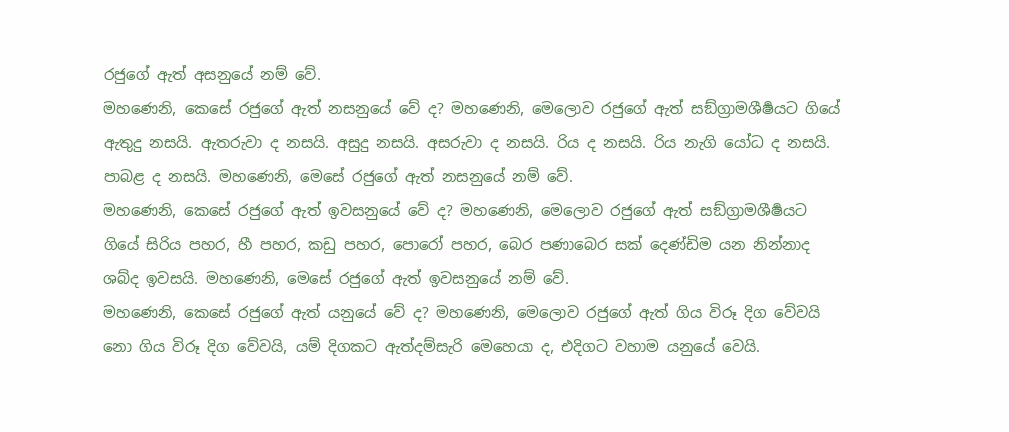රජුගේ ඇත් අසනුයේ නම් වේ.
මහණෙනි, කෙසේ රජුගේ ඇත් නසනුයේ වේ ද? මහණෙනි, මෙලොව රජුගේ ඇත් සඞ්ග්‍රාමශීර්‍ෂයට ගියේ ඇතුදු නසයි. ඇතරුවා ද නසයි. අසුදු නසයි. අසරුවා ද නසයි. රිය ද නසයි. රිය නැගි යෝධ ද නසයි. පාබළ ද නසයි. මහණෙනි, මෙසේ රජුගේ ඇත් නසනුයේ නම් වේ.
මහණෙනි, කෙසේ රජුගේ ඇත් ඉවසනුයේ වේ ද? මහණෙනි, මෙලොව රජුගේ ඇත් සඞ්ග්‍රාමශීර්‍ෂයට ගියේ සිරිය පහර, හී පහර, කඩු පහර, පොරෝ පහර, බෙර පණාබෙර සක් දෙණ්ඩිම යන නින්නාද ශබ්ද ඉවසයි. මහණෙනි, මෙසේ රජුගේ ඇත් ඉවසනුයේ නම් වේ.
මහණෙනි, කෙසේ රජුගේ ඇත් යනුයේ වේ ද? මහණෙනි, මෙලොව රජුගේ ඇත් ගිය විරූ දිග වේවයි නො ගිය විරූ දිග වේවයි, යම් දිගකට ඇත්දම්සැරි මෙහෙයා ද, එදිගට වහාම යනුයේ වෙයි.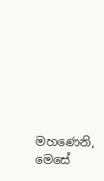මහණෙනි, මෙසේ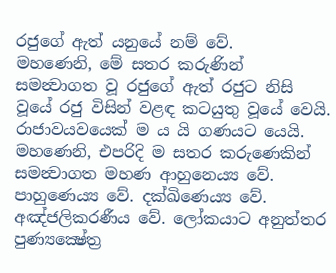රජුගේ ඇත් යනුයේ නම් වේ.
මහණෙනි, මේ සතර කරුණින් සමන්‍වාගත වූ රජුගේ ඇත් රජුට නිසි වූයේ රජු විසින් වළඳ කටයුතු වූයේ වෙයි. රාජාවයවයෙක් ම ය යි ගණයට යෙයි.
මහණෙනි, එපරිදි ම සතර කරුණෙකින් සමන්‍වාගත මහණ ආහුනෙය්‍ය වේ. පාහුණෙය්‍ය වේ. දක්ඛිණෙය්‍ය වේ. අඤ්ජලිකරණීය වේ. ලෝකයාට අනුත්තර පුණ්‍යක්‍ෂේත්‍ර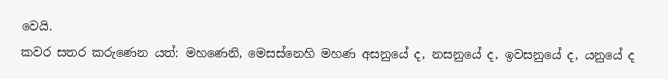වෙයි.
කවර සතර කරුණෙන යත්: මහණෙනි, මෙසස්නෙහි මහණ අසනුයේ ද, නසනුයේ ද, ඉවසනුයේ ද, යනුයේ ද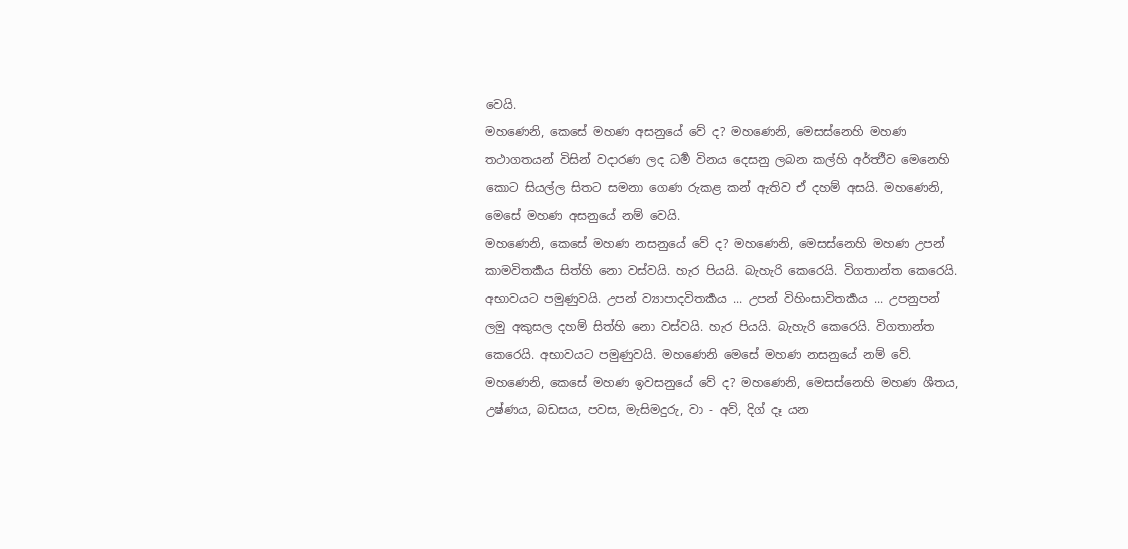වෙයි.
මහණෙනි, කෙසේ මහණ අසනුයේ වේ ද? මහණෙනි, මෙසස්නෙහි මහණ තථාගතයන් විසින් වදාරණ ලද ධර්‍ම විනය දෙසනු ලබන කල්හි අර්ත්‍ථීව මෙනෙහි කොට සියල්ල සිතට සමනා ගෙණ රුකළ කන් ඇතිව ඒ දහම් අසයි. මහණෙනි, මෙසේ මහණ අසනුයේ නම් වෙයි.
මහණෙනි, කෙසේ මහණ නසනුයේ වේ ද? මහණෙනි, මෙසස්නෙහි මහණ උපන් කාමවිතර්‍කය සිත්හි නො වස්වයි. හැර පියයි. බැහැරි කෙරෙයි. විගතාන්ත කෙරෙයි. අභාවයට පමුණුවයි. උපන් ව්‍යාපාදවිතර්‍කය ... උපන් විහිංසාවිතර්‍කය ... උපනුපන් ලමු අකුසල දහම් සිත්හි නො වස්වයි. හැර පියයි. බැහැරි කෙරෙයි. විගතාන්ත කෙරෙයි. අභාවයට පමුණුවයි. මහණෙනි මෙසේ මහණ නසනුයේ නම් වේ.
මහණෙනි, කෙසේ මහණ ඉවසනුයේ වේ ද? මහණෙනි, මෙසස්නෙහි මහණ ශීතය, උෂ්ණය, බඩසය, පවස, මැසිමදුරු, වා - අව්, දිග් දෑ යන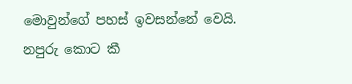මොවුන්ගේ පහස් ඉවසන්නේ වෙයි. නපුරු කොට කී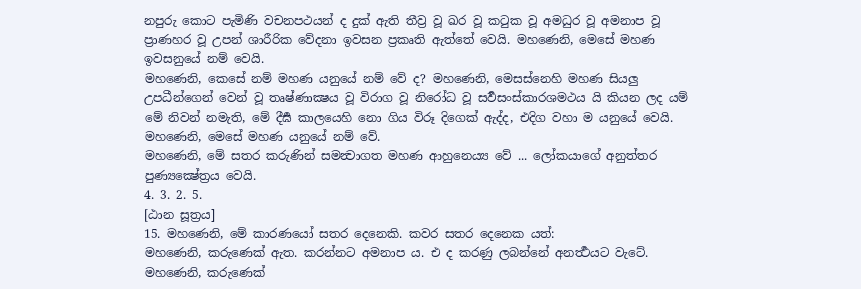නපුරු කොට පැමිණි වචනපථයන් ද දුක් ඇති තීව්‍ර වූ ඛර වූ කටුක වූ අමධුර වූ අමනාප වූ ප්‍රාණහර වූ උපන් ශාරීරික වේදනා ඉවසන ප්‍රකෘති ඇත්තේ වෙයි. මහණෙනි, මෙසේ මහණ ඉවසනුයේ නම් වෙයි.
මහණෙනි, කෙසේ නම් මහණ යනුයේ නම් වේ ද? මහණෙනි, මෙසස්නෙහි මහණ සියලු උපධීන්ගෙන් වෙන් වූ තෘෂ්ණාක්‍ෂය වූ විරාග වූ නිරෝධ වූ සර්‍වසංස්කාරශමථය යි කියන ලද යම් මේ නිවන් නමැති, මේ දීර්‍ඝ කාලයෙහි නො ගිය විරූ දිගෙක් ඇද්ද, එදිග වහා ම යනුයේ වෙයි. මහණෙනි, මෙසේ මහණ යනුයේ නම් වේ.
මහණෙනි, මේ සතර කරුණින් සමන්‍වාගත මහණ ආහුනෙය්‍ය වේ ... ලෝකයාගේ අනුත්තර පුණ්‍යක්‍ෂේත්‍රය වෙයි.
4. 3. 2. 5.
[ඨාන සූත්‍රය]
15. මහණෙනි, මේ කාරණයෝ සතර දෙනෙකි. කවර සතර දෙනෙක යත්:
මහණෙනි, කරුණෙක් ඇත. කරන්නට අමනාප ය. එ ද කරණු ලබන්නේ අනර්‍ත්‍ථයට වැටේ. මහණෙනි, කරුණෙක්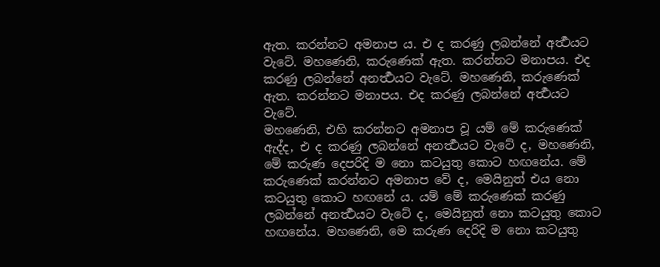ඇත. කරන්නට අමනාප ය. එ ද කරණු ලබන්නේ අර්‍ත්‍ථයට වැටේ. මහණෙනි, කරුණෙක් ඇත. කරන්නට මනාපය. එද කරණු ලබන්නේ අනර්‍ත්‍ථයට වැටේ. මහණෙනි, කරුණෙක් ඇත. කරන්නට මනාපය. එද කරණු ලබන්නේ අර්‍ත්‍ථයට වැටේ.
මහණෙනි, එහි කරන්නට අමනාප වූ යම් මේ කරුණෙක් ඇද්ද, එ ද කරණු ලබන්නේ අනර්‍ත්‍ථයට වැටේ ද, මහණෙනි, මේ කරුණ දෙපරිදි ම නො කටයුතු කොට හඟනේය. මේ කරුණෙක් කරන්නට අමනාප වේ ද, මෙයිනුත් එය නො කටයුතු කොට හඟනේ ය. යම් මේ කරුණෙක් කරණු ලබන්නේ අනර්‍ත්‍ථයට වැටේ ද, මෙයිනුත් නො කටයුතු කොට හඟනේය. මහණෙනි, මෙ කරුණ දෙරිදි ම නො කටයුතු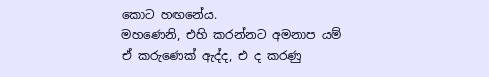කොට හඟනේය.
මහණෙනි, එහි කරන්නට අමනාප යම් ඒ කරුණෙක් ඇද්ද, එ ද කරණු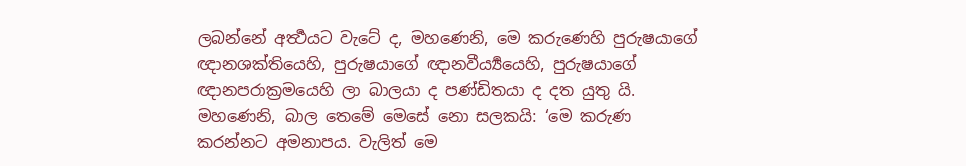ලබන්නේ අර්‍ත්‍ථයට වැටේ ද, මහණෙනි, මෙ කරුණෙහි පුරුෂයාගේ ඥානශක්තියෙහි, පුරුෂයාගේ ඥානවීර්‍ය්‍යයෙහි, පුරුෂයාගේ ඥානපරාක්‍රමයෙහි ලා බාලයා ද පණ්ඩිතයා ද දත යුතු යි. මහණෙනි, බාල තෙමේ මෙසේ නො සලකයි: ‘මෙ කරුණ කරන්නට අමනාපය. වැලිත් මෙ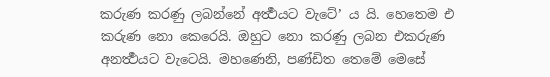කරුණ කරණු ලබන්නේ අර්‍ත්‍ථයට වැටේ’ ය යි. හෙතෙම එ කරුණ නො කෙරෙයි. ඔහුට නො කරණු ලබන එකරුණ අනර්‍ත්‍ථයට වැටෙයි. මහණෙනි, පණ්ඩිත තෙමේ මෙසේ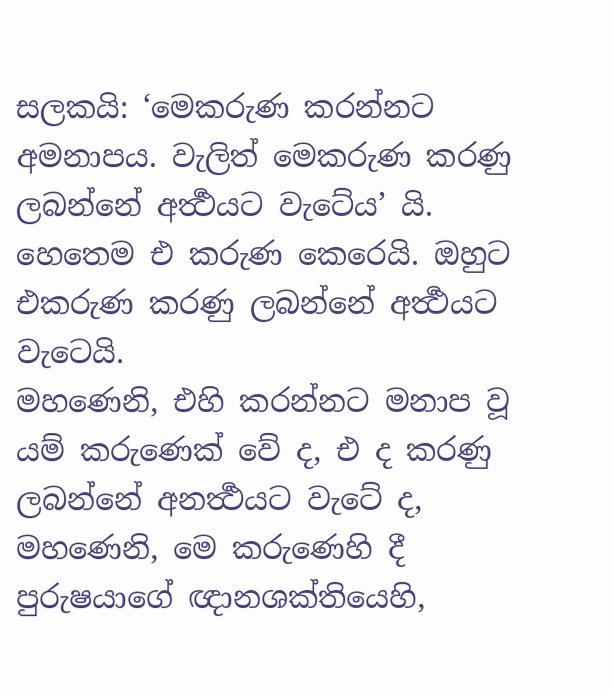සලකයි: ‘මෙකරුණ කරන්නට අමනාපය. වැලිත් මෙකරුණ කරණු ලබන්නේ අර්‍ත්‍ථයට වැටේය’ යි. හෙතෙම එ කරුණ කෙරෙයි. ඔහුට එකරුණ කරණු ලබන්නේ අර්‍ත්‍ථයට වැටෙයි.
මහණෙනි, එහි කරන්නට මනාප වූ යම් කරුණෙක් වේ ද, එ ද කරණු ලබන්නේ අනර්‍ත්‍ථයට වැටේ ද, මහණෙනි, මෙ කරුණෙහි දී පුරුෂයාගේ ඥානශක්තියෙහි,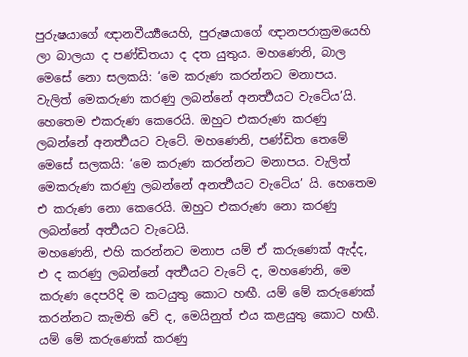පුරුෂයාගේ ඥානවීර්‍ය්‍යයෙහි, පුරුෂයාගේ ඥානපරාක්‍රමයෙහි ලා බාලයා ද පණ්ඩිතයා ද දත යුතුය. මහණෙනි, බාල මෙසේ නො සලකයි: ‘මෙ කරුණ කරන්නට මනාපය. වැලිත් මෙකරුණ කරණු ලබන්නේ අනර්‍ත්‍ථයට වැටේය’යි. හෙතෙම එකරුණ කෙරෙයි. ඔහුට එකරුණ කරණු ලබන්නේ අනර්‍ත්‍ථයට වැටේ. මහණෙනි, පණ්ඩිත තෙමේ මෙසේ සලකයි: ‘මෙ කරුණ කරන්නට මනාපය. වැලිත් මෙකරුණ කරණු ලබන්නේ අනර්‍ත්‍ථයට වැටේය’ යි. හෙතෙම එ කරුණ නො කෙරෙයි. ඔහුට එකරුණ නො කරණු ලබන්නේ අර්‍ත්‍ථයට වැටෙයි.
මහණෙනි, එහි කරන්නට මනාප යම් ඒ කරුණෙක් ඇද්ද, එ ද කරණු ලබන්නේ අර්‍ත්‍ථයට වැටේ ද, මහණෙනි, මෙ කරුණ දෙපරිදි ම කටයුතු කොට හඟී. යම් මේ කරුණෙක් කරන්නට කැමති වේ ද, මෙයිනුත් එය කළයුතු කොට හඟී. යම් මේ කරුණෙක් කරණු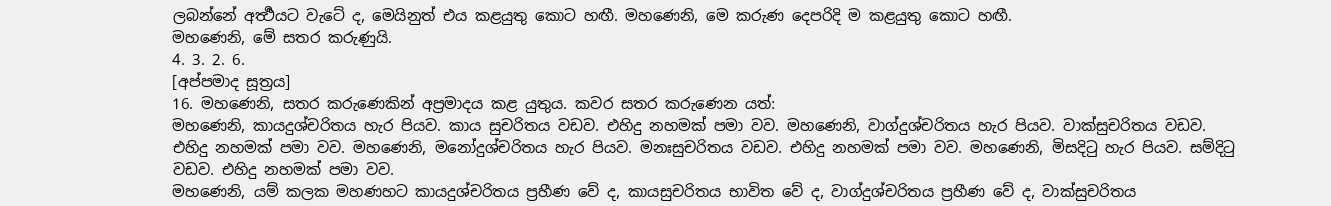ලබන්නේ අර්‍ත්‍ථයට වැටේ ද, මෙයිනුත් එය කළයුතු කොට හඟී. මහණෙනි, මෙ කරුණ දෙපරිදි ම කළයුතු කොට හඟී.
මහණෙනි, මේ සතර කරුණුයි.
4. 3. 2. 6.
[අප්පමාද සූත්‍රය]
16. මහණෙනි, සතර කරුණෙකින් අප්‍රමාදය කළ යුතුය. කවර සතර කරුණෙන යත්:
මහණෙනි, කායදුශ්චරිතය හැර පියව. කාය සුචරිතය වඩව. එහිදු නහමක් පමා වව. මහණෙනි, වාග්දුශ්චරිතය හැර පියව. වාක්සුචරිතය වඩව. එහිදු නහමක් පමා වව. මහණෙනි, මනෝදුශ්චරිතය හැර පියව. මනඃසුචරිතය වඩව. එහිදු නහමක් පමා වව. මහණෙනි, මිසදිටු හැර පියව. සම්දිටු වඩව. එහිදු නහමක් පමා වව.
මහණෙනි, යම් කලක මහණහට කායදුශ්චරිතය ප්‍රහීණ වේ ද, කායසුචරිතය භාවිත වේ ද, වාග්දුශ්චරිතය ප්‍රහීණ වේ ද, වාක්සුචරිතය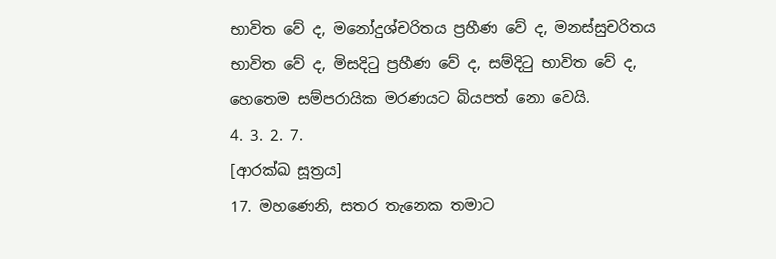භාවිත වේ ද, මනෝදුශ්චරිතය ප්‍රහීණ වේ ද, මනස්සුචරිතය භාවිත වේ ද, මිසදිටු ප්‍රහීණ වේ ද, සම්දිටු භාවිත වේ ද, හෙතෙම සම්පරායික මරණයට බියපත් නො වෙයි.
4. 3. 2. 7.
[ආරක්ඛ සූත්‍රය]
17. මහණෙනි, සතර තැනෙක තමාට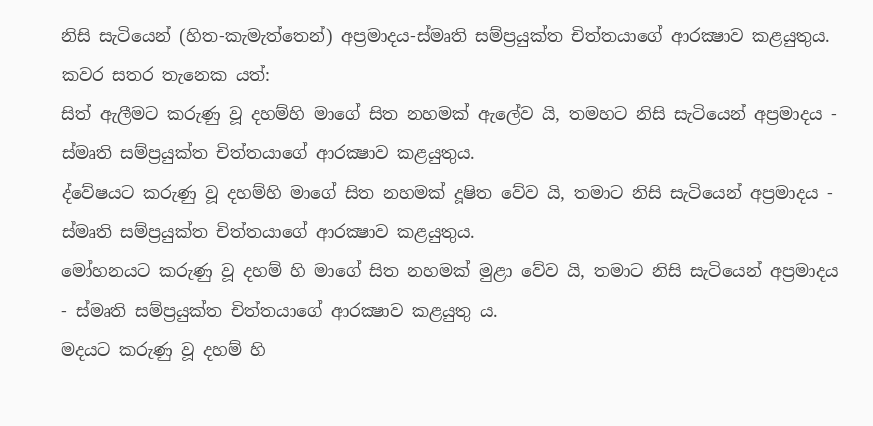නිසි සැටියෙන් (හිත-කැමැත්තෙන්) අප්‍රමාදය-ස්මෘති සම්ප්‍රයුක්ත චිත්තයාගේ ආරක්‍ෂාව කළයුතුය. කවර සතර තැනෙක යත්:
සිත් ඇලීමට කරුණු වූ දහම්හි මාගේ සිත නහමක් ඇලේව යි, තමහට නිසි සැටියෙන් අප්‍රමාදය - ස්මෘති සම්ප්‍රයුක්ත චිත්තයාගේ ආරක්‍ෂාව කළයුතුය.
ද්වේෂයට කරුණු වූ දහම්හි මාගේ සිත නහමක් දූෂිත වේව යි, තමාට නිසි සැටියෙන් අප්‍රමාදය - ස්මෘති සම්ප්‍රයුක්ත චිත්තයාගේ ආරක්‍ෂාව කළයුතුය.
මෝහනයට කරුණු වූ දහම් හි මාගේ සිත නහමක් මුළා වේව යි, තමාට නිසි සැටියෙන් අප්‍රමාදය - ස්මෘති සම්ප්‍රයුක්ත චිත්තයාගේ ආරක්‍ෂාව කළයුතු ය.
මදයට කරුණු වූ දහම් හි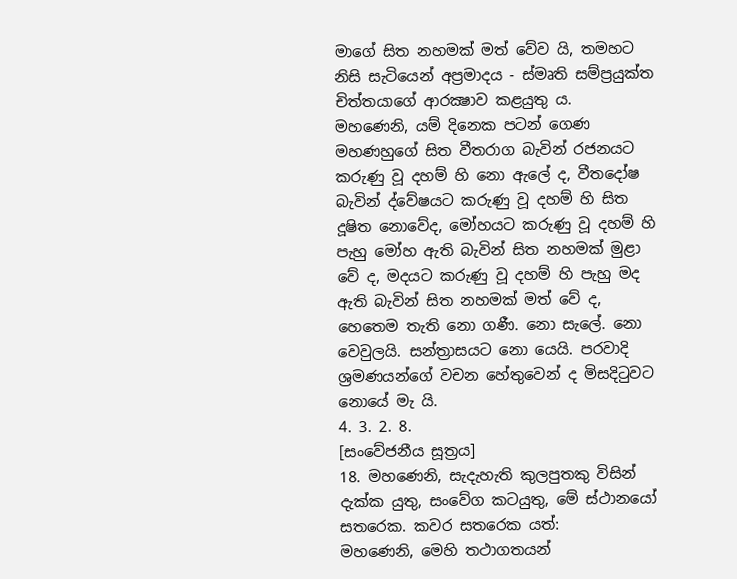මාගේ සිත නහමක් මත් වේව යි, තමහට නිසි සැටියෙන් අප්‍රමාදය - ස්මෘති සම්ප්‍රයුක්ත චිත්තයාගේ ආරක්‍ෂාව කළයුතු ය.
මහණෙනි, යම් දිනෙක පටන් ගෙණ මහණහුගේ සිත වීතරාග බැවින් රජනයට කරුණු වූ දහම් හි නො ඇලේ ද, වීතදෝෂ බැවින් ද්වේෂයට කරුණු වූ දහම් හි සිත දූෂිත නොවේද, මෝහයට කරුණු වූ දහම් හි පැහු මෝහ ඇති බැවින් සිත නහමක් මුළා වේ ද, මදයට කරුණු වූ දහම් හි පැහු මද ඇති බැවින් සිත නහමක් මත් වේ ද, හෙතෙම තැති නො ගණී. නො සැලේ. නො වෙවුලයි. සන්ත්‍රාසයට නො යෙයි. පරවාදි ශ්‍රමණයන්ගේ වචන හේතුවෙන් ද මිසදිටුවට නොයේ මැ යි.
4. 3. 2. 8.
[සංවේජනීය සූත්‍රය]
18. මහණෙනි, සැදැහැති කුලපුතකු විසින් දැක්ක යුතු, සංවේග කටයුතු, මේ ස්ථානයෝ සතරෙක. කවර සතරෙක යත්:
මහණෙනි, මෙහි තථාගතයන්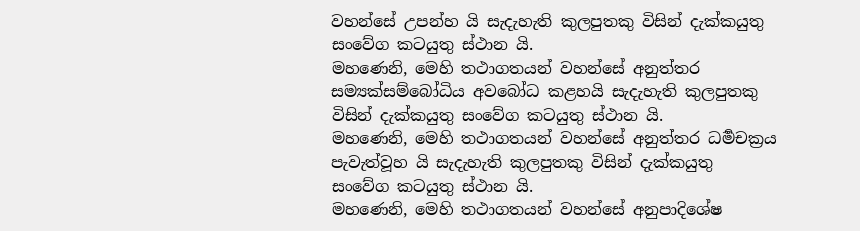වහන්සේ උපන්හ යි සැදැහැති කුලපුතකු විසින් දැක්කයුතු සංවේග කටයුතු ස්ථාන යි.
මහණෙනි, මෙහි තථාගතයන් වහන්සේ අනුත්තර සම්‍යක්සම්බෝධිය අවබෝධ කළහයි සැදැහැති කුලපුතකු විසින් දැක්කයුතු සංවේග කටයුතු ස්ථාන යි.
මහණෙනි, මෙහි තථාගතයන් වහන්සේ අනුත්තර ධර්‍මචක්‍රය පැවැත්වූහ යි සැදැහැති කුලපුතකු විසින් දැක්කයුතු සංවේග කටයුතු ස්ථාන යි.
මහණෙනි, මෙහි තථාගතයන් වහන්සේ අනුපාදිශේෂ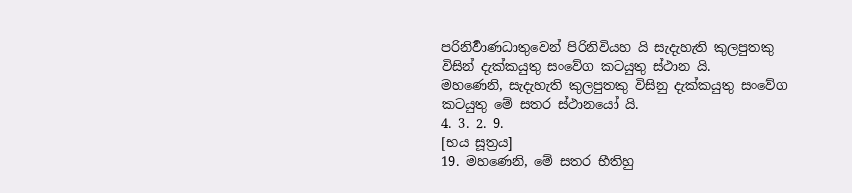පරිනිර්‍වාණධාතුවෙන් පිරිනිවියහ යි සැදැහැති කුලපුතකු විසින් දැක්කයුතු සංවේග කටයුතු ස්ථාන යි.
මහණෙනි, සැදැහැති කුලපුතකු විසිනු දැක්කයුතු සංවේග කටයුතු මේ සතර ස්ථානයෝ යි.
4. 3. 2. 9.
[භය සූත්‍රය]
19. මහණෙනි, මේ සතර භීතිහු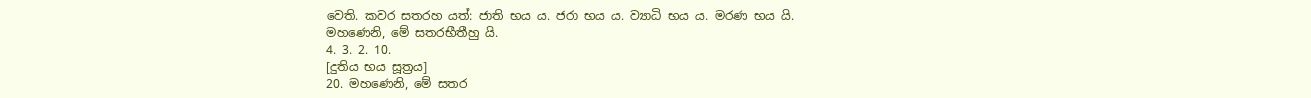වෙති. කවර සතරහ යත්: ජාති භය ය. ජරා භය ය. ව්‍යාධි භය ය. මරණ භය යි.
මහණෙනි, මේ සතරභීතීහු යි.
4. 3. 2. 10.
[දුතිය භය සූත්‍රය]
20. මහණෙනි, මේ සතර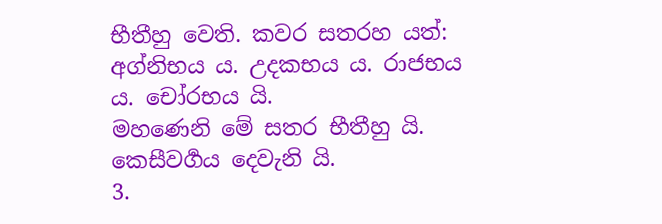භීතීහු වෙති. කවර සතරහ යත්: අග්නිභය ය. උදකභය ය. රාජභය ය. චෝරභය යි.
මහණෙනි මේ සතර භීතීහු යි.
කෙසීවර්‍ගය දෙවැනි යි.
3.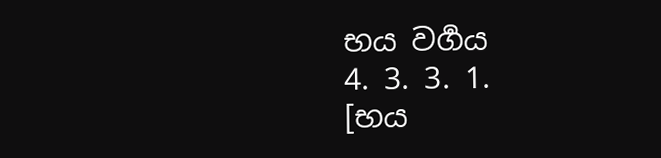භය වර්‍ගය
4. 3. 3. 1.
[භය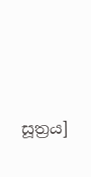සූත්‍රය]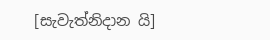[සැවැත්නිදාන යි]